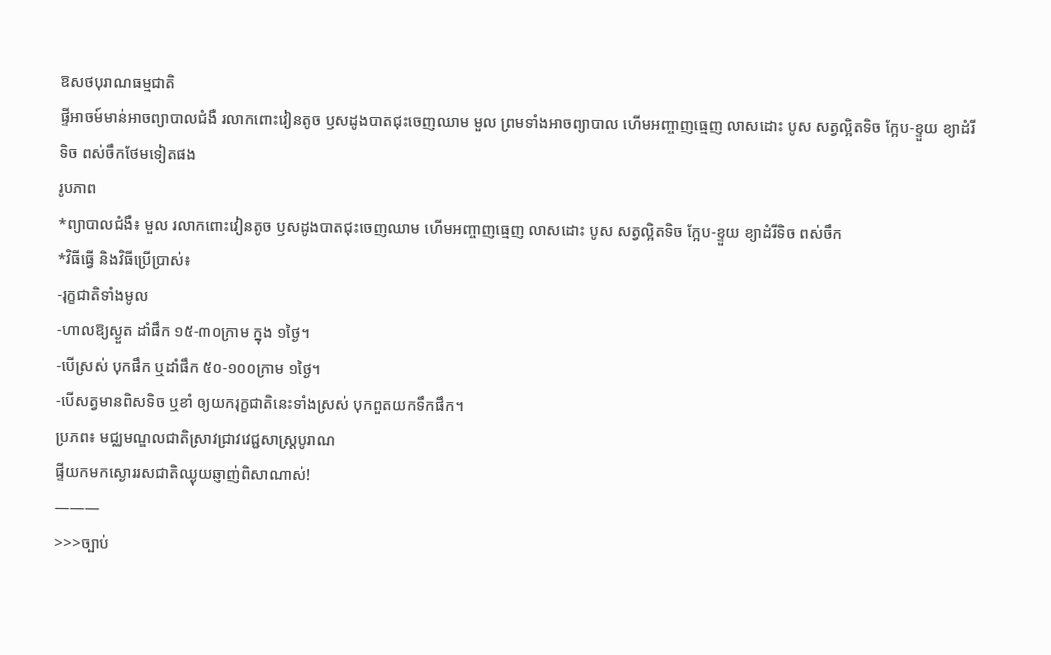ឱសថបុរាណធម្មជាតិ
ផ្ទីអាចម៍មាន់អាចព្យាបាលជំងឺ រលាកពោះវៀនតូច ឫសដូងបាតជុះចេញឈាម មួល ព្រមទាំងអាចព្យាបាល ហើមអញ្ចាញធ្មេញ លាសដោះ បូស សត្វល្អិតទិច ក្អែប-ខ្ទួយ ខ្យាដំរីទិច ពស់ចឹកថែមទៀតផង
រូបភាព
*ព្យាបាលជំងឺ៖ មួល រលាកពោះវៀនតូច ឫសដូងបាតជុះចេញឈាម ហើមអញ្ចាញធ្មេញ លាសដោះ បូស សត្វល្អិតទិច ក្អែប-ខ្ទួយ ខ្យាដំរីទិច ពស់ចឹក
*វិធីធ្វើ និងវិធីប្រើប្រាស់៖
-រុក្ខជាតិទាំងមូល
-ហាលឱ្យស្ងួត ដាំផឹក ១៥-៣០ក្រាម ក្នុង ១ថ្ងៃ។
-បើស្រស់ បុកផឹក ឬដាំផឹក ៥០-១០០ក្រាម ១ថ្ងៃ។
-បើសត្វមានពិសទិច ឬខាំ ឲ្យយករុក្ខជាតិនេះទាំងស្រស់ បុកពួតយកទឹកផឹក។
ប្រភព៖ មជ្ឈមណ្ឌលជាតិស្រាវជ្រាវវេជ្ជសាស្ត្របូរាណ
ផ្ទីយកមកស្ងោររសជាតិឈ្ងុយឆ្ញាញ់ពិសាណាស់!
———
>>>ច្បាប់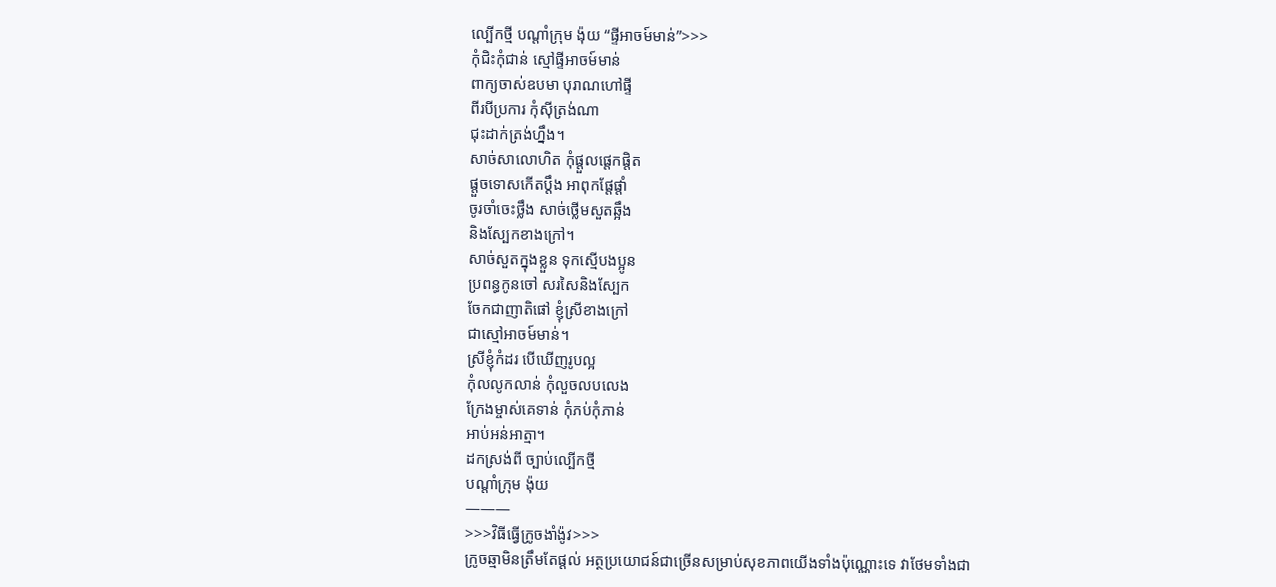ល្បើកថ្មី បណ្តាំក្រុម ង៉ុយ “ផ្ទីអាចម៍មាន់”>>>
កុំជិះកុំជាន់ ស្មៅផ្ទីអាចម៍មាន់
ពាក្យចាស់ឧបមា បុរាណហៅផ្ទី
ពីរបីប្រការ កុំស៊ីត្រង់ណា
ជុះដាក់ត្រង់ហ្នឹង។
សាច់សាលោហិត កុំផ្តួលផ្តេកផ្តិត
ផ្តួចទោសកើតប្តឹង អាពុកផ្តែផ្តាំ
ចូរចាំចេះថ្លឹង សាច់ថ្លើមសួតឆ្អឹង
និងស្បែកខាងក្រៅ។
សាច់សួតក្នុងខ្លួន ទុកស្មើបងប្អូន
ប្រពន្ធកូនចៅ សរសៃនិងស្បែក
ចែកជាញាតិផៅ ខ្ញុំស្រីខាងក្រៅ
ជាស្មៅអាចម៍មាន់។
ស្រីខ្ញុំកំដរ បើឃើញរូបល្អ
កុំលលូកលាន់ កុំលួចលបលេង
ក្រែងម្ចាស់គេទាន់ កុំភប់កុំភាន់
អាប់អន់អាត្មា។
ដកស្រង់ពី ច្បាប់ល្បើកថ្មី
បណ្តាំក្រុម ង៉ុយ
———
>>>វិធីធ្វើក្រូចងាំង៉ូវ>>>
ក្រូចឆ្មាមិនត្រឹមតែផ្តល់ អត្ថប្រយោជន៍ជាច្រើនសម្រាប់សុខភាពយើងទាំងប៉ុណ្ណោះទេ វាថែមទាំងជា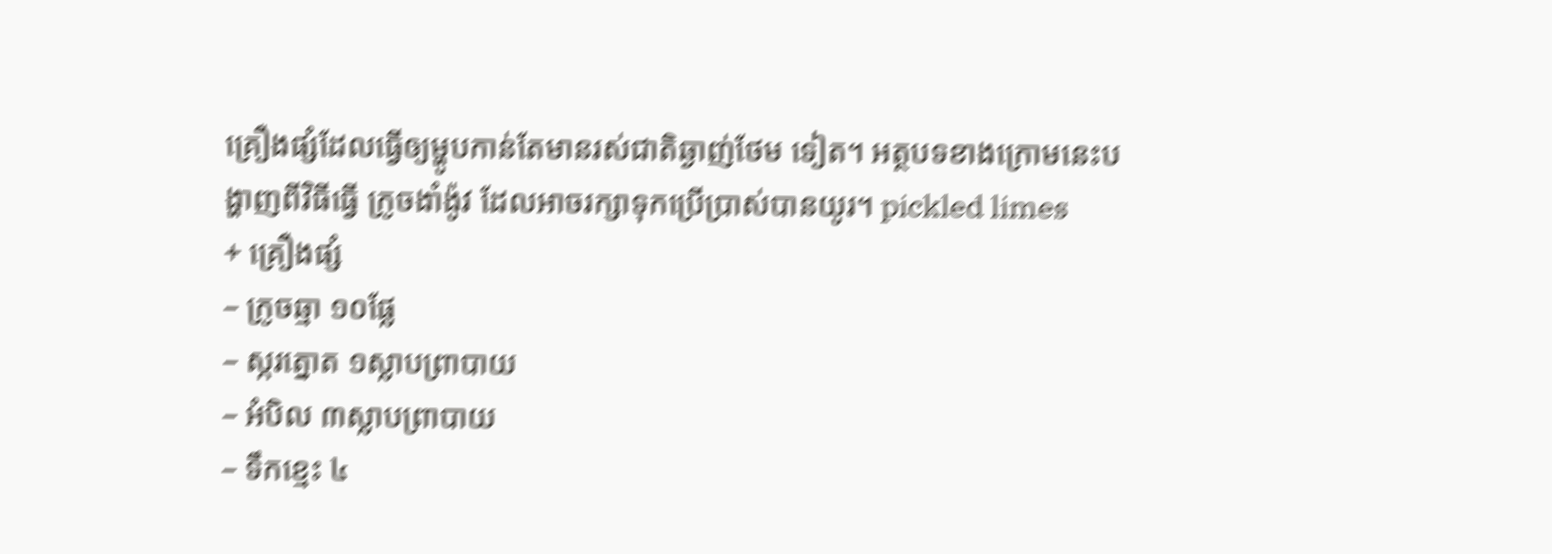គ្រឿងផ្សំដែលធ្វើឲ្យម្ហូបកាន់តែមានរស់ជាតិឆ្ងាញ់ថែម ទៀត។ អត្ថបទខាងក្រោមនេះបង្ហាញពីវិធីធ្វើ ក្រូចងាំង៉ូវ ដែលអាចរក្សាទុកប្រើប្រាស់បានយូរ។ pickled limes
+ គ្រឿងផ្សំ
– ក្រូចឆ្មា ១០ផ្លែ
– ស្ករត្នោត ១ស្លាបព្រាបាយ
– អំបិល ៣ស្លាបព្រាបាយ
– ទឹកខ្មេះ ៤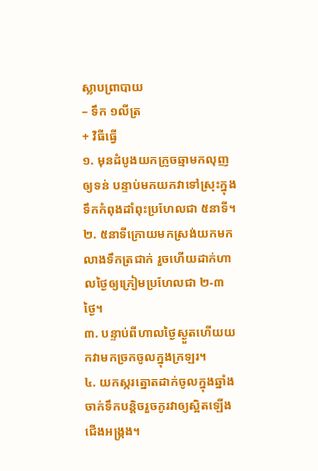ស្លាបព្រាបាយ
– ទឹក ១លីត្រ
+ វិធីធ្វើ
១. មុនដំបូងយកក្រូចឆ្មាមកលុញឲ្យទន់ បន្ទាប់មកយកវាទៅស្រុះក្នុងទឹកកំពុងដាំពុះប្រហែលជា ៥នាទី។
២. ៥នាទីក្រោយមកស្រង់យកមកលាងទឹកត្រជាក់ រួចហើយដាក់ហាលថ្ងៃឲ្យក្រៀមប្រហែលជា ២-៣ថ្ងៃ។
៣. បន្ទាប់ពីហាលថ្ងៃស្ងួតហើយយកវាមកច្រកចូលក្នុងក្រឡរ។
៤. យកស្ករត្នោតដាក់ចូលក្នុងឆ្នាំង ចាក់ទឹកបន្តិចរួចកូរវាឲ្យស្អិតឡើងជើងអង្ក្រង។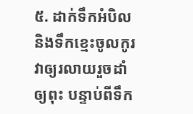៥. ដាក់ទឹកអំបិល និងទឹកខ្មេះចូលកូរវាឲ្យរលាយរួចដាំឲ្យពុះ បន្ទាប់ពីទឹក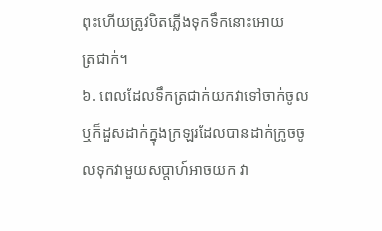ពុះហើយត្រូវបិតភ្លើងទុកទឹកនោះអោយ
ត្រជាក់។
៦. ពេលដែលទឹកត្រជាក់យកវាទៅចាក់ចូល ឬក៏ដួសដាក់ក្នុងក្រឡរដែលបានដាក់ក្រូចចូលទុកវាមួយសប្តាហ៍អាចយក វា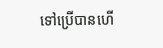ទៅប្រើបានហើ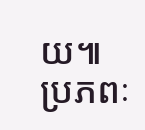យ៕
ប្រភពៈ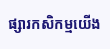ផ្សារកសិកម្មយើង